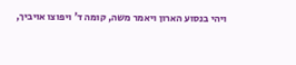ויהי בנסוע הארון ויאמר משה, קומה ד' ויפוצו אויביך,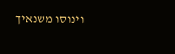וינוסו משנאיך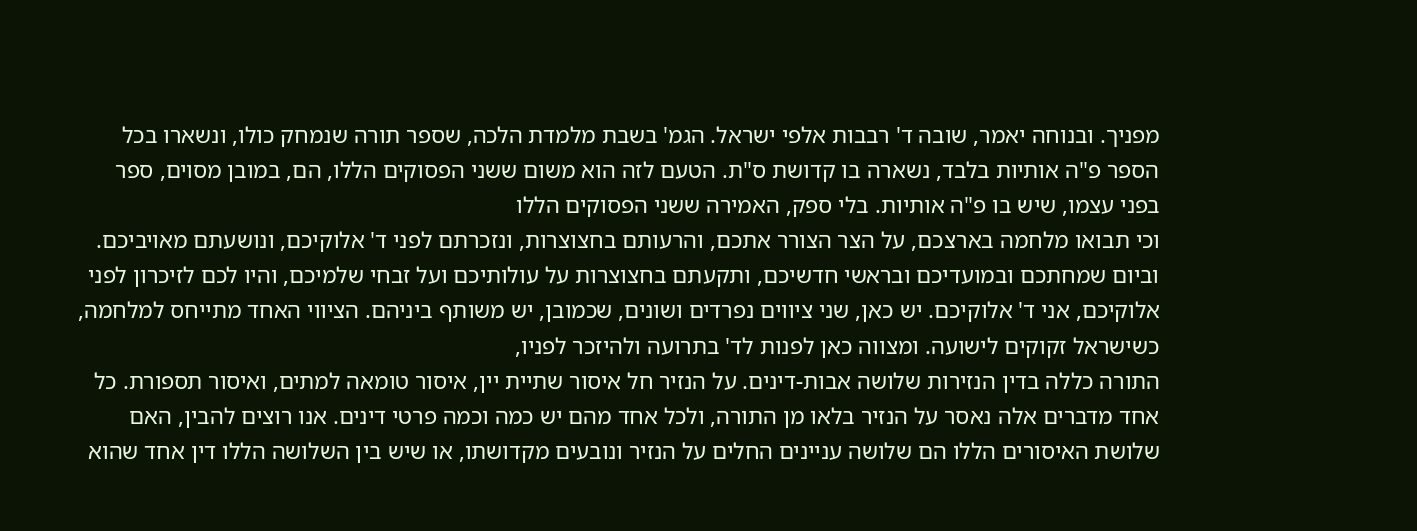מפניך. ובנוחה יאמר, שובה ד' רבבות אלפי ישראל. הגמ' בשבת מלמדת הלכה, שספר תורה שנמחק כולו, ונשארו בכל הספר פ"ה אותיות בלבד, נשארה בו קדושת ס"ת. הטעם לזה הוא משום ששני הפסוקים הללו, הם, במובן מסוים, ספר בפני עצמו, שיש בו פ"ה אותיות. בלי ספק, האמירה ששני הפסוקים הללו
וכי תבואו מלחמה בארצכם, על הצר הצורר אתכם, והרעותם בחצוצרות, ונזכרתם לפני ד' אלוקיכם, ונושעתם מאויביכם. וביום שמחתכם ובמועדיכם ובראשי חדשיכם, ותקעתם בחצוצרות על עולותיכם ועל זבחי שלמיכם, והיו לכם לזיכרון לפני אלוקיכם, אני ד' אלוקיכם. יש כאן, שני ציווים נפרדים ושונים, שכמובן, יש משותף ביניהם. הציווי האחד מתייחס למלחמה, כשישראל זקוקים לישועה. ומצווה כאן לפנות לד' בתרועה ולהיזכר לפניו,
התורה כללה בדין הנזירות שלושה אבות-דינים. על הנזיר חל איסור שתיית יין, איסור טומאה למתים, ואיסור תספורת. כל אחד מדברים אלה נאסר על הנזיר בלאו מן התורה, ולכל אחד מהם יש כמה וכמה פרטי דינים. אנו רוצים להבין, האם שלושת האיסורים הללו הם שלושה עניינים החלים על הנזיר ונובעים מקדושתו, או שיש בין השלושה הללו דין אחד שהוא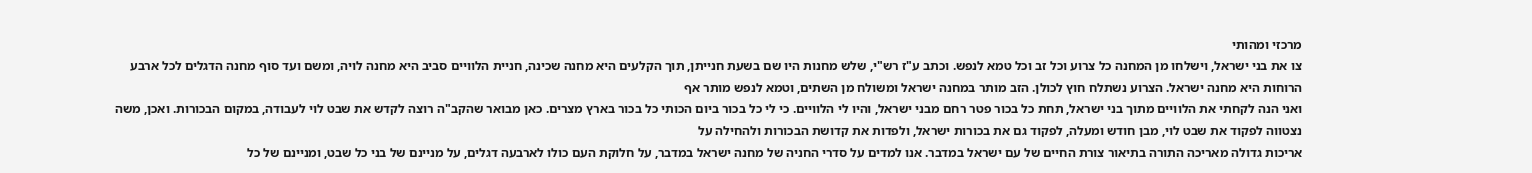מרכזי ומהותי
צו את בני ישראל, וישלחו מן המחנה כל צרוע וכל זב וכל טמא לנפש. וכתב ע"ז רש"י, שלש מחנות היו שם בשעת חנייתן, תוך הקלעים היא מחנה שכינה, חניית הלוויים סביב היא מחנה לויה, ומשם ועד סוף מחנה הדגלים לכל ארבע הרוחות היא מחנה ישראל. הצרוע נשתלח חוץ לכולן. הזב מותר במחנה ישראל ומשולח מן השתים, וטמא לנפש מותר אף
ואני הנה לקחתי את הלוויים מתוך בני ישראל, תחת כל בכור פטר רחם מבני ישראל, והיו לי הלוויים. כי לי כל בכור ביום הכותי כל בכור בארץ מצרים. כאן מבואר שהקב"ה רוצה לקדש את שבט לוי לעבודה, במקום הבכורות. ואכן, משה נצטווה לפקוד את שבט לוי, מבן חודש ומעלה, לפקוד גם את בכורות ישראל, ולפדות את קדושת הבכורות ולהחילה על
אריכות גדולה מאריכה התורה בתיאור צורת החיים של עם ישראל במדבר. אנו למדים על סדרי החניה של מחנה ישראל במדבר, על חלוקת העם כולו לארבעה דגלים, על מניינם של בני כל שבט, ומניינם של כל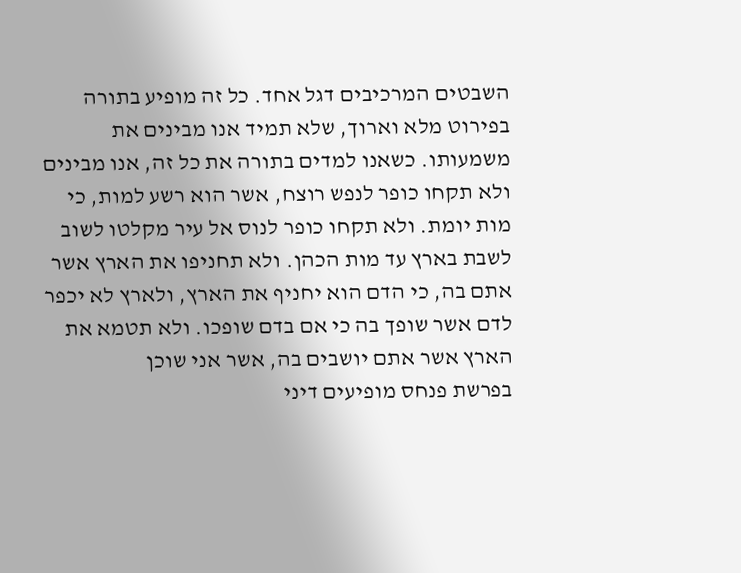השבטים המרכיבים דגל אחד. כל זה מופיע בתורה בפירוט מלא וארוך, שלא תמיד אנו מבינים את משמעותו. כשאנו למדים בתורה את כל זה, אנו מבינים
ולא תקחו כופר לנפש רוצח, אשר הוא רשע למות, כי מות יומת. ולא תקחו כופר לנוס אל עיר מקלטו לשוב לשבת בארץ עד מות הכהן. ולא תחניפו את הארץ אשר אתם בה, כי הדם הוא יחניף את הארץ, ולארץ לא יכפר לדם אשר שופך בה כי אם בדם שופכו. ולא תטמא את הארץ אשר אתם יושבים בה, אשר אני שוכן
בפרשת פנחס מופיעים דיני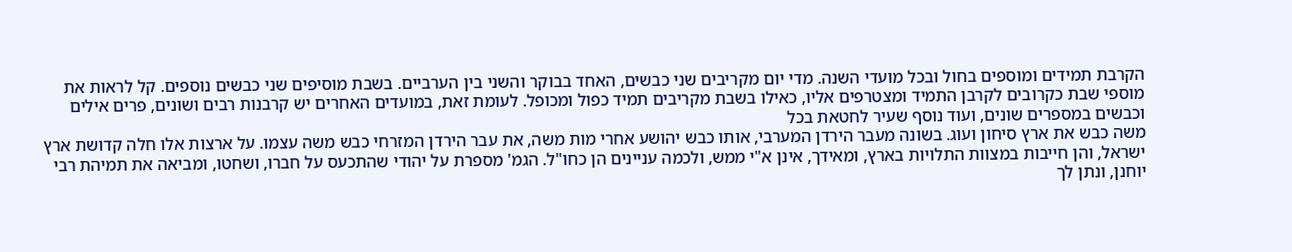הקרבת תמידים ומוספים בחול ובכל מועדי השנה. מדי יום מקריבים שני כבשים, האחד בבוקר והשני בין הערביים. בשבת מוסיפים שני כבשים נוספים. קל לראות את מוספי שבת כקרובים לקרבן התמיד ומצטרפים אליו, כאילו בשבת מקריבים תמיד כפול ומכופל. לעומת זאת, במועדים האחרים יש קרבנות רבים ושונים, פרים אילים וכבשים במספרים שונים, ועוד נוסף שעיר לחטאת בכל
משה כבש את ארץ סיחון ועוג. בשונה מעבר הירדן המערבי, אותו כבש יהושע אחרי מות משה, את עבר הירדן המזרחי כבש משה עצמו. על ארצות אלו חלה קדושת ארץ ישראל, והן חייבות במצוות התלויות בארץ, ומאידך, אינן א"י ממש, ולכמה עניינים הן כחו"ל. הגמ' מספרת על יהודי שהתכעס על חברו, ושחטו, ומביאה את תמיהת רבי יוחנן, ונתן לך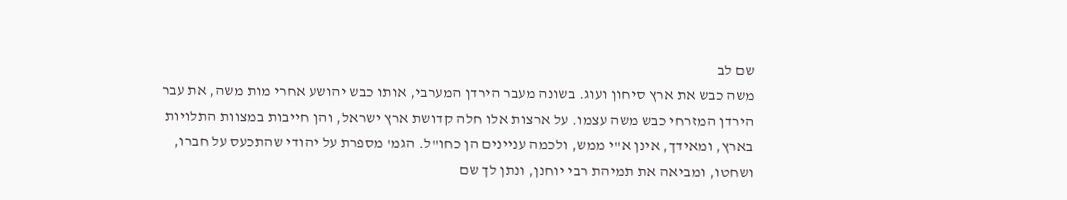שם לב
משה כבש את ארץ סיחון ועוג. בשונה מעבר הירדן המערבי, אותו כבש יהושע אחרי מות משה, את עבר הירדן המזרחי כבש משה עצמו. על ארצות אלו חלה קדושת ארץ ישראל, והן חייבות במצוות התלויות בארץ, ומאידך, אינן א"י ממש, ולכמה עניינים הן כחו"ל. הגמ' מספרת על יהודי שהתכעס על חברו, ושחטו, ומביאה את תמיהת רבי יוחנן, ונתן לך שם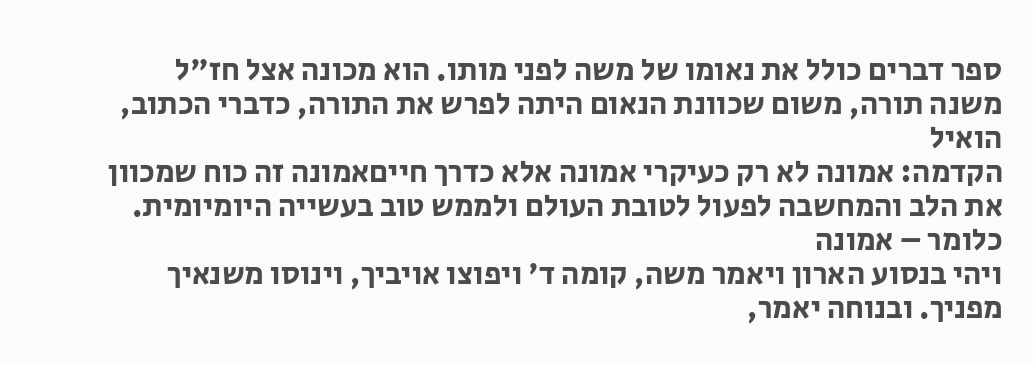ספר דברים כולל את נאומו של משה לפני מותו. הוא מכונה אצל חז"ל משנה תורה, משום שכוונת הנאום היתה לפרש את התורה, כדברי הכתוב, הואיל
הקדמה: אמונה לא רק כעיקרי אמונה אלא כדרך חייםאמונה זה כוח שמכוון את הלב והמחשבה לפעול לטובת העולם ולממש טוב בעשייה היומיומית. כלומר – אמונה
ויהי בנסוע הארון ויאמר משה, קומה ד' ויפוצו אויביך, וינוסו משנאיך מפניך. ובנוחה יאמר,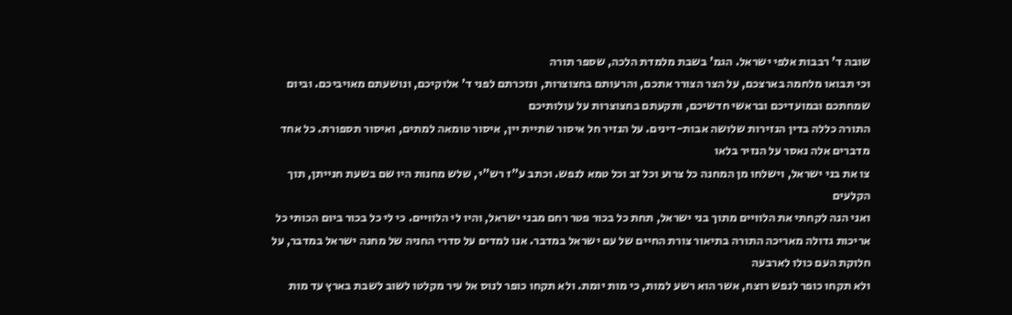שובה ד' רבבות אלפי ישראל. הגמ' בשבת מלמדת הלכה, שספר תורה
וכי תבואו מלחמה בארצכם, על הצר הצורר אתכם, והרעותם בחצוצרות, ונזכרתם לפני ד' אלוקיכם, ונושעתם מאויביכם. וביום שמחתכם ובמועדיכם ובראשי חדשיכם, ותקעתם בחצוצרות על עולותיכם
התורה כללה בדין הנזירות שלושה אבות-דינים. על הנזיר חל איסור שתיית יין, איסור טומאה למתים, ואיסור תספורת. כל אחד מדברים אלה נאסר על הנזיר בלאו
צו את בני ישראל, וישלחו מן המחנה כל צרוע וכל זב וכל טמא לנפש. וכתב ע"ז רש"י, שלש מחנות היו שם בשעת חנייתן, תוך הקלעים
ואני הנה לקחתי את הלוויים מתוך בני ישראל, תחת כל בכור פטר רחם מבני ישראל, והיו לי הלוויים. כי לי כל בכור ביום הכותי כל
אריכות גדולה מאריכה התורה בתיאור צורת החיים של עם ישראל במדבר. אנו למדים על סדרי החניה של מחנה ישראל במדבר, על חלוקת העם כולו לארבעה
ולא תקחו כופר לנפש רוצח, אשר הוא רשע למות, כי מות יומת. ולא תקחו כופר לנוס אל עיר מקלטו לשוב לשבת בארץ עד מות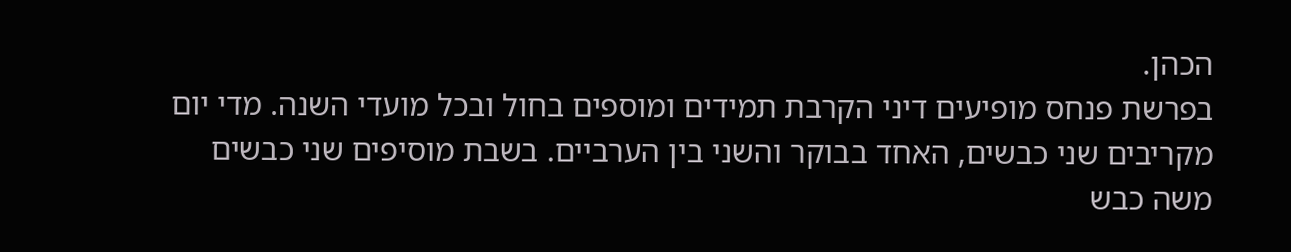הכהן.
בפרשת פנחס מופיעים דיני הקרבת תמידים ומוספים בחול ובכל מועדי השנה. מדי יום מקריבים שני כבשים, האחד בבוקר והשני בין הערביים. בשבת מוסיפים שני כבשים
משה כבש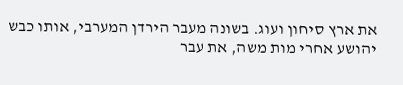את ארץ סיחון ועוג. בשונה מעבר הירדן המערבי, אותו כבש יהושע אחרי מות משה, את עבר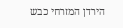הירדן המזרחי כבש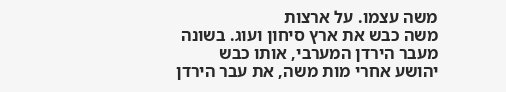משה עצמו. על ארצות
משה כבש את ארץ סיחון ועוג. בשונה מעבר הירדן המערבי, אותו כבש יהושע אחרי מות משה, את עבר הירדן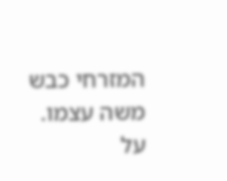המזרחי כבש משה עצמו. על